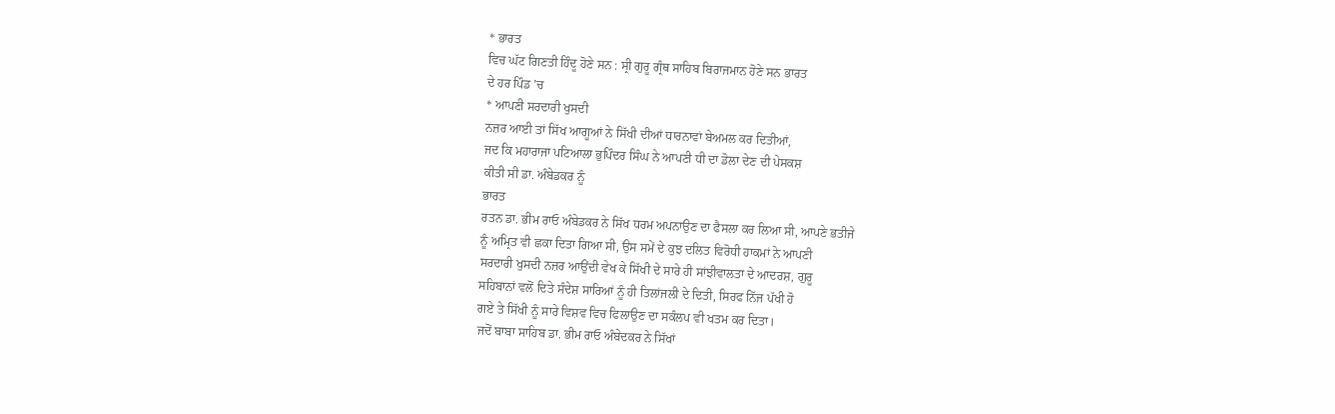* ਭਾਰਤ
ਵਿਚ ਘੱਟ ਗਿਣਤੀ ਹਿੰਦੂ ਹੋਣੇ ਸਨ : ਸ੍ਰੀ ਗੁਰੂ ਗ੍ਰੰਥ ਸਾਹਿਬ ਬਿਰਾਜਮਾਨ ਹੋਣੇ ਸਨ ਭਾਰਤ
ਦੇ ਹਰ ਪਿੰਡ ’ਚ
* ਆਪਣੀ ਸਰਦਾਰੀ ਖੁਸਦੀ
ਨਜ਼ਰ ਆਈ ਤਾਂ ਸਿੱਖ ਆਗੂਆਂ ਨੇ ਸਿੱਖੀ ਦੀਆਂ ਧਾਰਨਾਵਾਂ ਬੇਅਮਲ ਕਰ ਦਿਤੀਆਂ,
ਜਦ ਕਿ ਮਹਾਰਾਜਾ ਪਟਿਆਲਾ ਭੁਪਿੰਦਰ ਸਿੰਘ ਨੇ ਆਪਣੀ ਧੀ ਦਾ ਡੋਲਾ ਦੇਣ ਦੀ ਪੇਸਕਸ਼
ਕੀਤੀ ਸੀ ਡਾ. ਅੰਬੇਡਕਰ ਨੂੰ
ਭਾਰਤ
ਰਤਨ ਡਾ. ਭੀਮ ਰਾਓ ਅੰਬੇਡਕਰ ਨੇ ਸਿੱਖ ਧਰਮ ਅਪਨਾਉਣ ਦਾ ਫੈਸਲਾ ਕਰ ਲਿਆ ਸੀ, ਆਪਣੇ ਭਤੀਜੇ
ਨੂੰ ਅਮ੍ਰਿਤ ਵੀ ਛਕਾ ਦਿਤਾ ਗਿਆ ਸੀ, ਉਸ ਸਮੇਂ ਦੇ ਕੁਝ ਦਲਿਤ ਵਿਰੋਧੀ ਹਾਕਮਾਂ ਨੇ ਆਪਣੀ
ਸਰਦਾਰੀ ਖੁਸਦੀ ਨਜ਼ਰ ਆਉਂਦੀ ਵੇਖ ਕੇ ਸਿੱਖੀ ਦੇ ਸਾਰੇ ਹੀ ਸਾਂਝੀਵਾਲਤਾ ਦੇ ਆਦਰਸ਼, ਗੁਰੂ
ਸਹਿਬਾਨਾਂ ਵਲੋਂ ਦਿਤੇ ਸੰਦੇਸ਼ ਸਾਰਿਆਂ ਨੂੰ ਹੀ ਤਿਲਾਂਜਲੀ ਦੇ ਦਿਤੀ, ਸਿਰਫ ਨਿੱਜ ਪੱਖੀ ਹੋ
ਗਏ ਤੇ ਸਿੱਖੀ ਨੂੰ ਸਾਰੇ ਵਿਸ਼ਵ ਵਿਚ ਫਿਲਾਉਣ ਦਾ ਸਕੰਲਪ ਵੀ ਖਤਮ ਕਰ ਦਿਤਾ।
ਜਦੋਂ ਬਾਬਾ ਸਾਹਿਬ ਡਾ. ਭੀਮ ਰਾਓ ਅੰਬੇਦਕਰ ਨੇ ਸਿੱਖਾਂ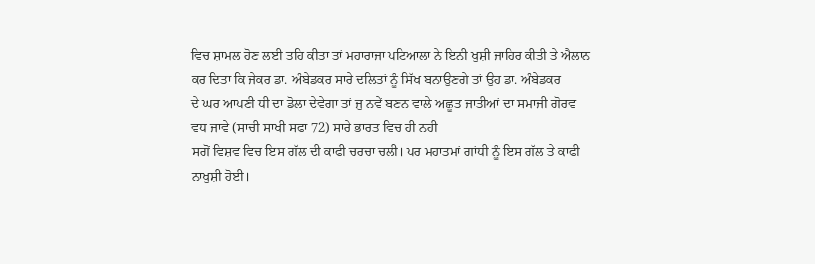ਵਿਚ ਸ਼ਾਮਲ ਹੋਣ ਲਈ ਤਹਿ ਕੀਤਾ ਤਾਂ ਮਹਾਰਾਜਾ ਪਟਿਆਲਾ ਨੇ ਇਨੀ ਖੁਸ਼ੀ ਜਾਹਿਰ ਕੀਤੀ ਤੇ ਐਲਾਨ
ਕਰ ਦਿਤਾ ਕਿ ਜੇਕਰ ਡਾ. ਅੰਬੇਡਕਰ ਸਾਰੇ ਦਲਿਤਾਂ ਨੂੰ ਸਿੱਖ ਬਨਾਉਣਗੇ ਤਾਂ ਉਹ ਡਾ. ਅੰਬੇਡਕਰ
ਦੇ ਘਰ ਆਪਣੀ ਧੀ ਦਾ ਡੋਲਾ ਦੇਵੇਗਾ ਤਾਂ ਜੁ ਨਵੇਂ ਬਣਨ ਵਾਲੇ ਅਛੂਤ ਜਾਤੀਆਂ ਦਾ ਸਮਾਜੀ ਗੋਰਵ
ਵਧ ਜਾਵੇ (ਸਾਚੀ ਸਾਖੀ ਸਫਾ 72) ਸਾਰੇ ਭਾਰਤ ਵਿਚ ਹੀ ਨਹੀ
ਸਗੋਂ ਵਿਸ਼ਵ ਵਿਚ ਇਸ ਗੱਲ ਦੀ ਕਾਫੀ ਚਰਚਾ ਚਲੀ। ਪਰ ਮਹਾਤਮਾਂ ਗਾਂਧੀ ਨੂੰ ਇਸ ਗੱਲ ਤੇ ਕਾਫੀ
ਨਾਖੁਸ਼ੀ ਹੋਈ।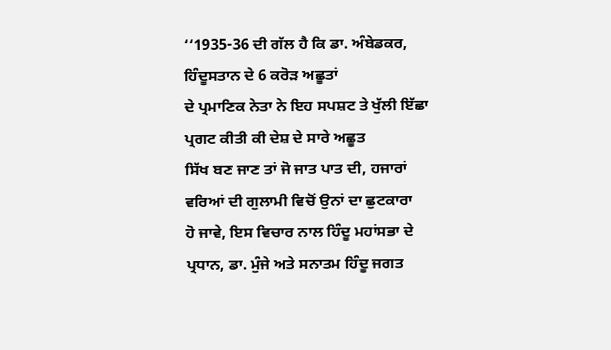‘‘1935-36 ਦੀ ਗੱਲ ਹੈ ਕਿ ਡਾ. ਅੰਬੇਡਕਰ, ਹਿੰਦੂਸਤਾਨ ਦੇ 6 ਕਰੋੜ ਅਛੂਤਾਂ
ਦੇ ਪ੍ਰਮਾਣਿਕ ਨੇਤਾ ਨੇ ਇਹ ਸਪਸ਼ਟ ਤੇ ਖੁੱਲੀ ਇੱਛਾ ਪ੍ਰਗਟ ਕੀਤੀ ਕੀ ਦੇਸ਼ ਦੇ ਸਾਰੇ ਅਛੂਤ
ਸਿੱਖ ਬਣ ਜਾਣ ਤਾਂ ਜੋ ਜਾਤ ਪਾਤ ਦੀ, ਹਜਾਰਾਂ ਵਰਿਆਂ ਦੀ ਗੁਲਾਮੀ ਵਿਚੋਂ ਉਨਾਂ ਦਾ ਛੁਟਕਾਰਾ
ਹੋ ਜਾਵੇ, ਇਸ ਵਿਚਾਰ ਨਾਲ ਹਿੰਦੂ ਮਹਾਂਸਭਾ ਦੇ ਪ੍ਰਧਾਨ, ਡਾ. ਮੁੰਜੇ ਅਤੇ ਸਨਾਤਮ ਹਿੰਦੂ ਜਗਤ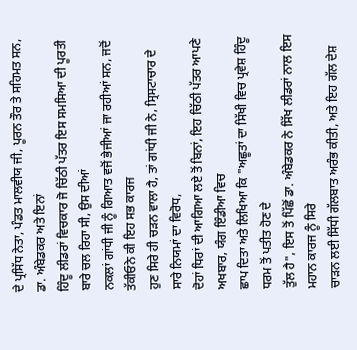ਦੇ ਪ੍ਰਸਿੱਧ ਨੇਤਾ, ਪੰਡਤ ਮਾਲਵੀਯ ਜੀ, ਪੂਰਨ ਤੌਰ ਤੇ ਸਹਿਮਤ ਸਨ, ਡਾ. ਅੰਬੇਡਕਰ ਅਤੇ ਇਨਾਂ
ਹਿੰਦੂ ਲੀਡਰਾਂ ਵਿਚਕਾਰ ਜੋ ਚਿੱਠੀ ਪੱਤਰ ਇਸ ਸਮਸਿਆ ਦੀ ਪੂਰਤੀ ਬਾਰੇ ਚਲ ਰਿਹਾ ਸੀ, ਉਸ ਦੀਆਂ
ਨਕਲਾਂ ਗਾਂਧੀ ਜੀ ਨੂੰ ਗਿਆਤ ਵਜੋਂ ਭੇਜੀਆਂ ਜਾ ਰਹੀਆਂ ਸਨ, ਜਦੋਂ ਤੱਕੀਓਨੇ ਕੀ ਇਹ ਸਭ ਕਾਰਜ
ਹੁਣ ਸਿਰੇ ਹੀ ਚੜਨ ਵਾਲਾ ਹੈ, ਤਾਂ ਗਾਂਧੀ ਜੀ ਨੇ, ਸ੍ਰਿਸਟਾਚਾਰ ਦੇ ਸਾਰੇ ਨਿਯਮਾਂ ਦਾ ਵਿਰੋਧ,
ਦੋਹਾਂ ਧਿਰਾਂ ਦੀ ਆਗਿਆ ਲਏ ਤੋਂ ਬਿਨਾਂ, ਇਹ ਚਿੱਠੀ ਪੱਤਰ ਆਪਣੇ ਅਖਬਾਰ, ਯੰਗ ਇੰਡੀਆ ਵਿਚ
ਛਾਪ ਦਿਤਾ ਅਤੇ ਲਿਖਿਆ ਕਿ "ਅਛੂਤਾਂ ਦਾ ਸਿੱਖੀ ਵਿਚ ਪ੍ਰਵੇਸ਼ ਹਿੰਦੂ ਧਰਮ ਤੋਂ ਪਤੀਤ ਹੋਣ ਦੇ
ਤੁੱਲ ਹੈ", ਇਸ ਤੋਂ ਪਿੱਛੋਂ ਡਾ. ਅੰਬੇਡਕਰ ਨੇ ਸਿੱਖ ਲੀਡਰਾਂ ਨਾਲ ਇਸ ਮਹਾਨ ਕਾਰਜ ਨੂੰ ਸਿਰੇ
ਚਾੜਨ ਲਈ ਸਿੱਧੀ ਗੱਲਬਾਤ ਅਰੰਭ ਕੀਤੀ, ਅਤੇ ਇਹ ਗੱਲ ਦੇਸ਼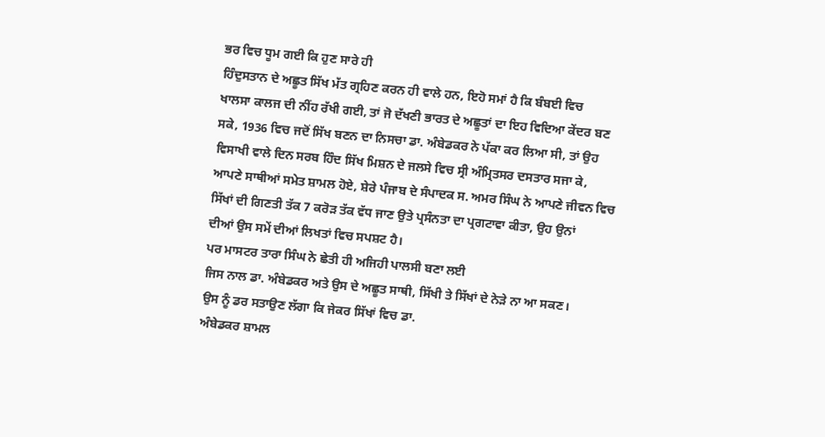ਭਰ ਵਿਚ ਧੂਮ ਗਈ ਕਿ ਹੁਣ ਸਾਰੇ ਹੀ
ਹਿੰਦੁਸਤਾਨ ਦੇ ਅਛੂਤ ਸਿੱਖ ਮੱਤ ਗ੍ਰਹਿਣ ਕਰਨ ਹੀ ਵਾਲੇ ਹਨ, ਇਹੋ ਸਮਾਂ ਹੈ ਕਿ ਬੰਬਈ ਵਿਚ
ਖਾਲਸਾ ਕਾਲਜ ਦੀ ਨੀਂਹ ਰੱਖੀ ਗਈ, ਤਾਂ ਜੋ ਦੱਖਣੀ ਭਾਰਤ ਦੇ ਅਛੂਤਾਂ ਦਾ ਇਹ ਵਿਦਿਆ ਕੇਂਦਰ ਬਣ
ਸਕੇ, 1936 ਵਿਚ ਜਦੋਂ ਸਿੱਖ ਬਣਨ ਦਾ ਨਿਸਚਾ ਡਾ. ਅੰਬੇਡਕਰ ਨੇ ਪੱਕਾ ਕਰ ਲਿਆ ਸੀ, ਤਾਂ ਉਹ
ਵਿਸਾਖੀ ਵਾਲੇ ਦਿਨ ਸਰਬ ਹਿੰਦ ਸਿੱਖ ਮਿਸ਼ਨ ਦੇ ਜਲਸੇ ਵਿਚ ਸ੍ਰੀ ਅੰਮ੍ਰਿਤਸਰ ਦਸਤਾਰ ਸਜਾ ਕੇ,
ਆਪਣੇ ਸਾਥੀਆਂ ਸਮੇਤ ਸ਼ਾਮਲ ਹੋਏ, ਸ਼ੇਰੇ ਪੰਜਾਬ ਦੇ ਸੰਪਾਦਕ ਸ. ਅਮਰ ਸਿੰਘ ਨੇ ਆਪਣੇ ਜੀਵਨ ਵਿਚ
ਸਿੱਖਾਂ ਦੀ ਗਿਣਤੀ ਤੱਕ 7 ਕਰੋੜ ਤੱਕ ਵੱਧ ਜਾਣ ਉਤੇ ਪ੍ਰਸੰਨਤਾ ਦਾ ਪ੍ਰਗਟਾਵਾ ਕੀਤਾ, ਉਹ ਉਨਾਂ
ਦੀਆਂ ਉਸ ਸਮੇਂ ਦੀਆਂ ਲਿਖਤਾਂ ਵਿਚ ਸਪਸ਼ਟ ਹੈ।
ਪਰ ਮਾਸਟਰ ਤਾਰਾ ਸਿੰਘ ਨੇ ਛੇਤੀ ਹੀ ਅਜਿਹੀ ਪਾਲਸੀ ਬਣਾ ਲਈ
ਜਿਸ ਨਾਲ ਡਾ. ਅੰਬੇਡਕਰ ਅਤੇ ਉਸ ਦੇ ਅਛੂਤ ਸਾਥੀ, ਸਿੱਖੀ ਤੇ ਸਿੱਖਾਂ ਦੇ ਨੇੜੇ ਨਾ ਆ ਸਕਣ।
ਉਸ ਨੂੰ ਡਰ ਸਤਾਉਣ ਲੱਗਾ ਕਿ ਜੇਕਰ ਸਿੱਖਾਂ ਵਿਚ ਡਾ.
ਅੰਬੇਡਕਰ ਸ਼ਾਮਲ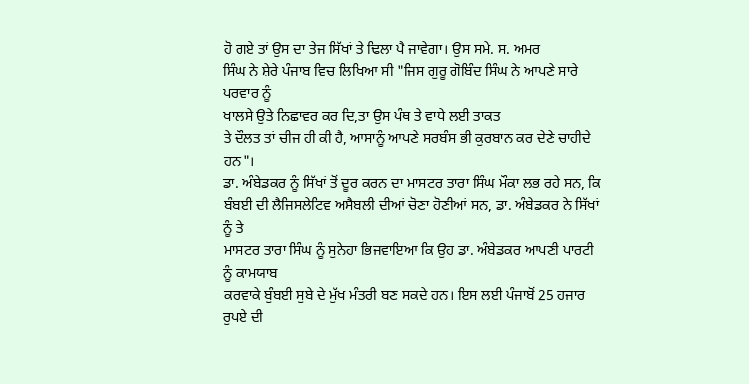ਹੋ ਗਏ ਤਾਂ ਉਸ ਦਾ ਤੇਜ ਸਿੱਖਾਂ ਤੇ ਢਿਲਾ ਪੈ ਜਾਵੇਗਾ। ਉਸ ਸਮੇ. ਸ. ਅਮਰ
ਸਿੰਘ ਨੇ ਸ਼ੇਰੇ ਪੰਜਾਬ ਵਿਚ ਲਿਖਿਆ ਸੀ "ਜਿਸ ਗੁਰੂ ਗੋਬਿੰਦ ਸਿੰਘ ਨੇ ਆਪਣੇ ਸਾਰੇ ਪਰਵਾਰ ਨੂੰ
ਖਾਲਸੇ ਉਤੇ ਨਿਛਾਵਰ ਕਰ ਦਿ,ਤਾ ਉਸ ਪੰਥ ਤੇ ਵਾਧੇ ਲਈ ਤਾਕਤ
ਤੇ ਦੌਲਤ ਤਾਂ ਚੀਜ ਹੀ ਕੀ ਹੈ, ਆਸਾਨੂੰ ਆਪਣੇ ਸਰਬੰਸ ਭੀ ਕੁਰਬਾਨ ਕਰ ਦੇਣੇ ਚਾਹੀਦੇ ਹਨ"।
ਡਾ. ਅੰਬੇਡਕਰ ਨੂੰ ਸਿੱਖਾਂ ਤੋਂ ਦੂਰ ਕਰਨ ਦਾ ਮਾਸਟਰ ਤਾਰਾ ਸਿੰਘ ਮੌਕਾ ਲਭ ਰਹੇ ਸਨ, ਕਿ
ਬੰਬਈ ਦੀ ਲੈਜਿਸਲੇਟਿਵ ਅਸੈਬਲੀ ਦੀਆਂ ਚੋਣਾ ਹੋਣੀਆਂ ਸਨ, ਡਾ. ਅੰਬੇਡਕਰ ਨੇ ਸਿੱਖਾਂ ਨੂੰ ਤੇ
ਮਾਸਟਰ ਤਾਰਾ ਸਿੰਘ ਨੂੰ ਸੁਨੇਹਾ ਭਿਜਵਾਇਆ ਕਿ ਉਹ ਡਾ. ਅੰਬੇਡਕਰ ਆਪਣੀ ਪਾਰਟੀ ਨੂੰ ਕਾਮਯਾਬ
ਕਰਵਾਕੇ ਬੁੰਬਈ ਸੁਬੇ ਦੇ ਮੁੱਖ ਮੰਤਰੀ ਬਣ ਸਕਦੇ ਹਨ। ਇਸ ਲਈ ਪੰਜਾਬੋਂ 25 ਹਜਾਰ ਰੁਪਏ ਦੀ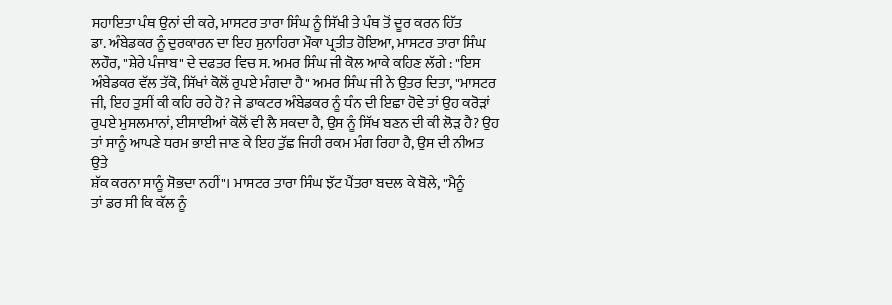ਸਹਾਇਤਾ ਪੰਥ ਉਨਾਂ ਦੀ ਕਰੇ, ਮਾਸਟਰ ਤਾਰਾ ਸਿੰਘ ਨੂੰ ਸਿੱਖੀ ਤੇ ਪੰਥ ਤੋਂ ਦੂਰ ਕਰਨ ਹਿੱਤ
ਡਾ. ਅੰਬੇਡਕਰ ਨੂੰ ਦੁਰਕਾਰਨ ਦਾ ਇਹ ਸੁਨਾਹਿਰਾ ਮੌਕਾ ਪ੍ਰਤੀਤ ਹੋਇਆ, ਮਾਸਟਰ ਤਾਰਾ ਸਿੰਘ
ਲਹੌਰ, "ਸ਼ੇਰੇ ਪੰਜਾਬ" ਦੇ ਦਫਤਰ ਵਿਚ ਸ. ਅਮਰ ਸਿੰਘ ਜੀ ਕੋਲ ਆਕੇ ਕਹਿਣ ਲੱਗੇ : "ਇਸ
ਅੰਬੇਡਕਰ ਵੱਲ ਤੱਕੋ, ਸਿੱਖਾਂ ਕੋਲੋਂ ਰੁਪਏ ਮੰਗਦਾ ਹੈ" ਅਮਰ ਸਿੰਘ ਜੀ ਨੇ ਉਤਰ ਦਿਤਾ, "ਮਾਸਟਰ
ਜੀ, ਇਹ ਤੁਸੀਂ ਕੀ ਕਹਿ ਰਹੇ ਹੋ? ਜੇ ਡਾਕਟਰ ਅੰਬੇਡਕਰ ਨੂੰ ਧੰਨ ਦੀ ਇਛਾ ਹੋਵੇ ਤਾਂ ਉਹ ਕਰੋੜਾਂ
ਰੁਪਏ ਮੁਸਲਮਾਨਾਂ, ਈਸਾਈਆਂ ਕੋਲੋਂ ਵੀ ਲੈ ਸਕਦਾ ਹੈ, ਉਸ ਨੂੰ ਸਿੱਖ ਬਣਨ ਦੀ ਕੀ ਲੋੜ ਹੈ? ਉਹ
ਤਾਂ ਸਾਨੂੰ ਆਪਣੇ ਧਰਮ ਭਾਈ ਜਾਣ ਕੇ ਇਹ ਤੁੱਛ ਜਿਹੀ ਰਕਮ ਮੰਗ ਰਿਹਾ ਹੈ, ਉਸ ਦੀ ਨੀਅਤ ਉਤੇ
ਸ਼ੱਕ ਕਰਨਾ ਸਾਨੂੰ ਸੋਭਦਾ ਨਹੀਂ"। ਮਾਸਟਰ ਤਾਰਾ ਸਿੰਘ ਝੱਟ ਪੈਂਤਰਾ ਬਦਲ ਕੇ ਬੋਲੇ, "ਮੈਨੂੰ
ਤਾਂ ਡਰ ਸੀ ਕਿ ਕੱਲ ਨੂੰ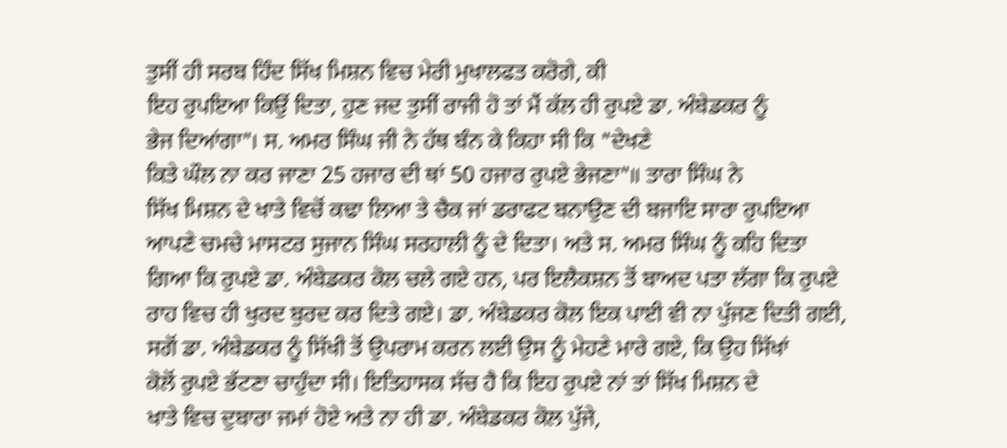ਤੁਸੀਂ ਹੀ ਸਰਬ ਹਿੰਦ ਸਿੱਖ ਮਿਸ਼ਨ ਵਿਚ ਮੇਰੀ ਮੁਖਾਲਫਤ ਕਰੋਗੇ, ਕੀ
ਇਹ ਰੁਪਇਆ ਕਿਉਂ ਦਿਤਾ, ਹੁਣ ਜਦ ਤੁਸੀਂ ਰਾਜੀ ਹੋ ਤਾਂ ਮੈਂ ਕੱਲ ਹੀ ਰੁਪਏ ਡਾ. ਅੰਬੇਡਕਰ ਨੂੰ
ਭੇਜ ਦਿਆਂਗਾ"। ਸ. ਅਮਰ ਸਿੰਘ ਜੀ ਨੇ ਹੱਥ ਬੰਨ ਕੇ ਕਿਹਾ ਸੀ ਕਿ "ਦੇਖਣੇ
ਕਿਤੇ ਘੌਲ ਨਾ ਕਰ ਜਾਣਾ 25 ਹਜਾਰ ਦੀ ਥਾਂ 50 ਹਜਾਰ ਰੁਪਏ ਭੇਜਣਾ"॥ ਤਾਰਾ ਸਿੰਘ ਨੇ
ਸਿੱਖ ਮਿਸ਼ਨ ਦੇ ਖਾਤੇ ਵਿਚੋਂ ਕਢਾ ਲਿਆ ਤੇ ਚੈਕ ਜਾਂ ਡਰਾਫਟ ਬਨਾਉਣ ਦੀ ਬਜਾਇ ਸਾਰਾ ਰੁਪਇਆ
ਆਪਣੇ ਚਮਚੇ ਮਾਸਟਰ ਸੁਜਾਨ ਸਿੰਘ ਸਰਹਾਲੀ ਨੂੰ ਦੇ ਦਿਤਾ। ਅਤੇ ਸ. ਅਮਰ ਸਿੰਘ ਨੂੰ ਕਹਿ ਦਿਤਾ
ਗਿਆ ਕਿ ਰੁਪਏ ਡਾ. ਅੰਬੇਡਕਰ ਕੋਲ ਚਲੇ ਗਏ ਹਨ, ਪਰ ਇਲੈਕਸ਼ਨ ਤੋਂ ਬਾਅਦ ਪਤਾ ਲੱਗਾ ਕਿ ਰੁਪਏ
ਰਾਹ ਵਿਚ ਹੀ ਖੁਰਦ ਬੁਰਦ ਕਰ ਦਿਤੇ ਗਏ। ਡਾ. ਅੰਬੇਡਕਰ ਕੋਲ ਇਕ ਪਾਈ ਵੀ ਨਾ ਪੁੱਜਣ ਦਿਤੀ ਗਈ,
ਸਗੋਂ ਡਾ. ਅੰਬੇਡਕਰ ਨੂੰ ਸਿੱਖੀ ਤੋਂ ਉਪਰਾਮ ਕਰਨ ਲਈ ਉਸ ਨੂੰ ਮੇਹਣੇ ਮਾਰੇ ਗਏ, ਕਿ ਉਹ ਸਿੱਖਾਂ
ਕੋਲੋਂ ਰੁਪਏ ਭੱਟਣਾ ਚਾਹੁੰਦਾ ਸੀ। ਇਤਿਹਾਸਕ ਸੱਚ ਹੈ ਕਿ ਇਹ ਰੁਪਏ ਨਾਂ ਤਾਂ ਸਿੱਖ ਮਿਸ਼ਨ ਦੇ
ਖਾਤੇ ਵਿਚ ਦੁਬਾਰਾ ਜਮਾਂ ਹੋਏ ਅਤੇ ਨਾ ਹੀ ਡਾ. ਅੰਬੇਡਕਰ ਕੋਲ ਪੁੱਜੇ,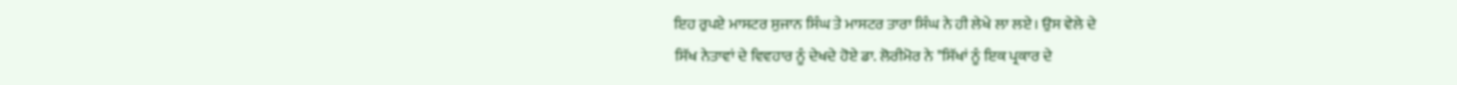ਇਹ ਰੁਪਏ ਮਾਸਟਰ ਸੁਜਾਨ ਸਿੰਘ ਤੇ ਮਾਸਟਰ ਤਾਰਾ ਸਿੰਘ ਨੇ ਹੀ ਲੇਖੇ ਲਾ ਲਏ। ਉਸ ਵੇਲੇ ਦੇ
ਸਿੱਖ ਨੇਤਾਵਾਂ ਦੇ ਵਿਵਹਾਰ ਨੂੰ ਦੇਖਦੇ ਹੋਏ ਡਾ. ਲੋਰੀਮੋਰ ਨੇ "ਸਿੱਖਾਂ ਨੂੰ ਇਕ ਪ੍ਰਕਾਰ ਦੇ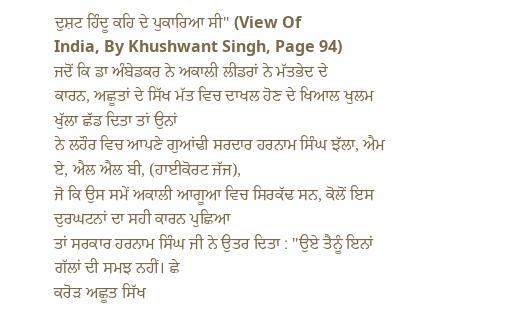ਦੁਸ਼ਟ ਹਿੰਦੂ ਕਹਿ ਦੇ ਪੁਕਾਰਿਆ ਸੀ" (View Of
India, By Khushwant Singh, Page 94)
ਜਦੋਂ ਕਿ ਡਾ ਅੰਬੇਡਕਰ ਨੇ ਅਕਾਲੀ ਲੀਡਰਾਂ ਨੇ ਮੱਤਭੇਦ ਦੇ
ਕਾਰਨ, ਅਛੂਤਾਂ ਦੇ ਸਿੱਖ ਮੱਤ ਵਿਚ ਦਾਖਲ ਹੋਣ ਦੇ ਖਿਆਲ ਖੁਲਮ ਖੁੱਲਾ ਛੱਡ ਦਿਤਾ ਤਾਂ ਉਨਾਂ
ਨੇ ਲਹੌਰ ਵਿਚ ਆਪਣੇ ਗੁਆਂਢੀ ਸਰਦਾਰ ਹਰਨਾਮ ਸਿੰਘ ਝੱਲਾ, ਐਮ ਏ, ਐਲ ਐਲ ਬੀ, (ਹਾਈਕੋਰਟ ਜੱਜ),
ਜੋ ਕਿ ਉਸ ਸਮੇਂ ਅਕਾਲੀ ਆਗੂਆ ਵਿਚ ਸਿਰਕੱਢ ਸਨ, ਕੋਲੋਂ ਇਸ ਦੁਰਘਟਨਾਂ ਦਾ ਸਹੀ ਕਾਰਨ ਪੁਛਿਆ
ਤਾਂ ਸਰਕਾਰ ਹਰਨਾਮ ਸਿੰਘ ਜੀ ਨੇ ਉਤਰ ਦਿਤਾ : "ਉਏ ਤੈਨੂੰ ਇਨਾਂ ਗੱਲਾਂ ਦੀ ਸਮਝ ਨਹੀਂ। ਛੇ
ਕਰੋੜ ਅਛੂਤ ਸਿੱਖ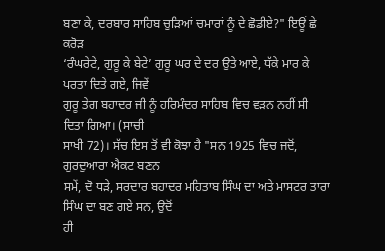ਬਣਾ ਕੇ, ਦਰਬਾਰ ਸਾਹਿਬ ਚੁੜਿਆਂ ਚਮਾਰਾਂ ਨੂੰ ਦੇ ਛੋਡੀਏ?" ਇਊਂ ਛੇ ਕਰੋੜ
‘ਰੰਘਰੇਟੇ, ਗੁਰੂ ਕੇ ਬੇਟੇ’ ਗੁਰੂ ਘਰ ਦੇ ਦਰ ਉਤੇ ਆਏ, ਧੱਕੇ ਮਾਰ ਕੇ ਪਰਤਾ ਦਿਤੇ ਗਏ, ਜਿਵੇਂ
ਗੁਰੂ ਤੇਗ ਬਹਾਦਰ ਜੀ ਨੂੰ ਹਰਿਮੰਦਰ ਸਾਹਿਬ ਵਿਚ ਵੜਨ ਨਹੀਂ ਸੀ ਦਿਤਾ ਗਿਆ। (ਸਾਚੀ
ਸਾਖੀ 72)। ਸੱਚ ਇਸ ਤੋਂ ਵੀ ਕੋਝਾ ਹੈ "ਸਨ 1925 ਵਿਚ ਜਦੋਂ, ਗੁਰਦੁਆਰਾ ਐਕਟ ਬਣਨ
ਸਮੇਂ, ਦੋ ਧੜੇ, ਸਰਦਾਰ ਬਹਾਦਰ ਮਹਿਤਾਬ ਸਿੰਘ ਦਾ ਅਤੇ ਮਾਸਟਰ ਤਾਰਾ ਸਿੰਘ ਦਾ ਬਣ ਗਏ ਸਨ, ਉਦੋਂ
ਹੀ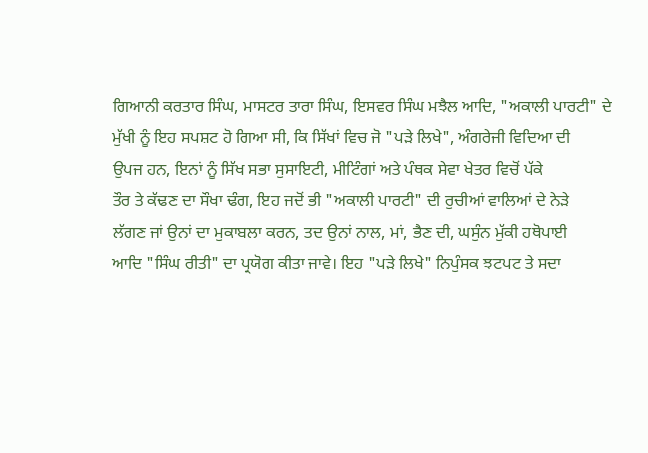ਗਿਆਨੀ ਕਰਤਾਰ ਸਿੰਘ, ਮਾਸਟਰ ਤਾਰਾ ਸਿੰਘ, ਇਸਵਰ ਸਿੰਘ ਮਝੈਲ ਆਦਿ, "ਅਕਾਲੀ ਪਾਰਟੀ" ਦੇ
ਮੁੱਖੀ ਨੂੰ ਇਹ ਸਪਸ਼ਟ ਹੋ ਗਿਆ ਸੀ, ਕਿ ਸਿੱਖਾਂ ਵਿਚ ਜੋ "ਪੜੇ ਲਿਖੇ", ਅੰਗਰੇਜੀ ਵਿਦਿਆ ਦੀ
ਉਪਜ ਹਨ, ਇਨਾਂ ਨੂੰ ਸਿੱਖ ਸਭਾ ਸੁਸਾਇਟੀ, ਮੀਟਿੰਗਾਂ ਅਤੇ ਪੰਥਕ ਸੇਵਾ ਖੇਤਰ ਵਿਚੋਂ ਪੱਕੇ
ਤੌਰ ਤੇ ਕੱਢਣ ਦਾ ਸੌਖਾ ਢੰਗ, ਇਹ ਜਦੋਂ ਭੀ "ਅਕਾਲੀ ਪਾਰਟੀ" ਦੀ ਰੁਚੀਆਂ ਵਾਲਿਆਂ ਦੇ ਨੇੜੇ
ਲੱਗਣ ਜਾਂ ਉਨਾਂ ਦਾ ਮੁਕਾਬਲਾ ਕਰਨ, ਤਦ ਉਨਾਂ ਨਾਲ, ਮਾਂ, ਭੈਣ ਦੀ, ਘਸੁੰਨ ਮੁੱਕੀ ਹਥੋਪਾਈ
ਆਦਿ "ਸਿੰਘ ਰੀਤੀ" ਦਾ ਪ੍ਰਯੋਗ ਕੀਤਾ ਜਾਵੇ। ਇਹ "ਪੜੇ ਲਿਖੇ" ਨਿਪੁੰਸਕ ਝਟਪਟ ਤੇ ਸਦਾ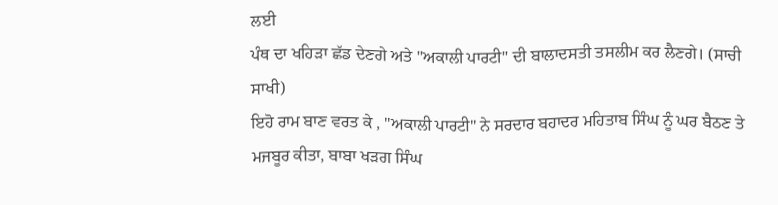ਲਈ
ਪੰਥ ਦਾ ਖਹਿੜਾ ਛੱਡ ਦੇਣਗੇ ਅਤੇ "ਅਕਾਲੀ ਪਾਰਟੀ" ਦੀ ਬਾਲਾਦਸਤੀ ਤਸਲੀਮ ਕਰ ਲੈਣਗੇ। (ਸਾਚੀ
ਸਾਖੀ)
ਇਹੋ ਰਾਮ ਬਾਣ ਵਰਤ ਕੇ , "ਅਕਾਲੀ ਪਾਰਟੀ" ਨੇ ਸਰਦਾਰ ਬਹਾਦਰ ਮਹਿਤਾਬ ਸਿੰਘ ਨੂੰ ਘਰ ਬੈਠਣ ਤੇ
ਮਜਬੂਰ ਕੀਤਾ, ਬਾਬਾ ਖੜਗ ਸਿੰਘ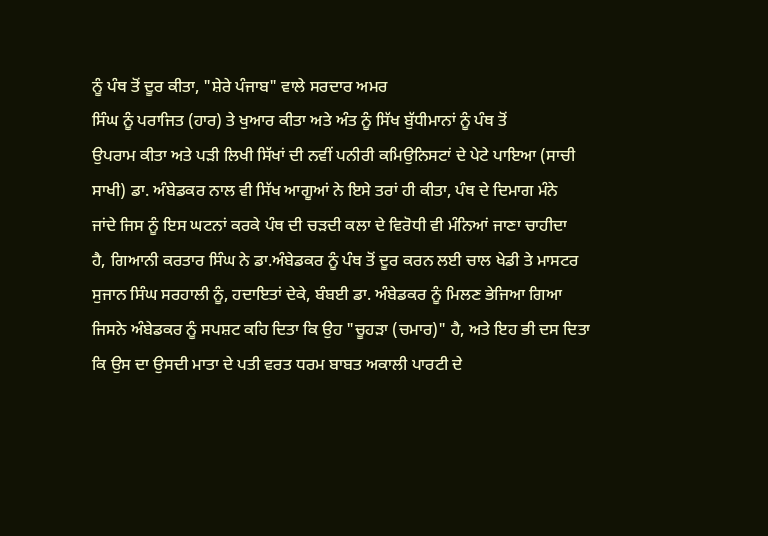ਨੂੰ ਪੰਥ ਤੋਂ ਦੂਰ ਕੀਤਾ, "ਸ਼ੇਰੇ ਪੰਜਾਬ" ਵਾਲੇ ਸਰਦਾਰ ਅਮਰ
ਸਿੰਘ ਨੂੰ ਪਰਾਜਿਤ (ਹਾਰ) ਤੇ ਖੁਆਰ ਕੀਤਾ ਅਤੇ ਅੰਤ ਨੂੰ ਸਿੱਖ ਬੁੱਧੀਮਾਨਾਂ ਨੂੰ ਪੰਥ ਤੋਂ
ਉਪਰਾਮ ਕੀਤਾ ਅਤੇ ਪੜੀ ਲਿਖੀ ਸਿੱਖਾਂ ਦੀ ਨਵੀਂ ਪਨੀਰੀ ਕਮਿਉਨਿਸਟਾਂ ਦੇ ਪੇਟੇ ਪਾਇਆ (ਸਾਚੀ
ਸਾਖੀ) ਡਾ. ਅੰਬੇਡਕਰ ਨਾਲ ਵੀ ਸਿੱਖ ਆਗੂਆਂ ਨੇ ਇਸੇ ਤਰਾਂ ਹੀ ਕੀਤਾ, ਪੰਥ ਦੇ ਦਿਮਾਗ ਮੰਨੇ
ਜਾਂਦੇ ਜਿਸ ਨੂੰ ਇਸ ਘਟਨਾਂ ਕਰਕੇ ਪੰਥ ਦੀ ਚੜਦੀ ਕਲਾ ਦੇ ਵਿਰੋਧੀ ਵੀ ਮੰਨਿਆਂ ਜਾਣਾ ਚਾਹੀਦਾ
ਹੈ, ਗਿਆਨੀ ਕਰਤਾਰ ਸਿੰਘ ਨੇ ਡਾ.ਅੰਬੇਡਕਰ ਨੂੰ ਪੰਥ ਤੋਂ ਦੂਰ ਕਰਨ ਲਈ ਚਾਲ ਖੇਡੀ ਤੇ ਮਾਸਟਰ
ਸੁਜਾਨ ਸਿੰਘ ਸਰਹਾਲੀ ਨੂੰ, ਹਦਾਇਤਾਂ ਦੇਕੇ, ਬੰਬਈ ਡਾ. ਅੰਬੇਡਕਰ ਨੂੰ ਮਿਲਣ ਭੇਜਿਆ ਗਿਆ
ਜਿਸਨੇ ਅੰਬੇਡਕਰ ਨੂੰ ਸਪਸ਼ਟ ਕਹਿ ਦਿਤਾ ਕਿ ਉਹ "ਚੂਹੜਾ (ਚਮਾਰ)" ਹੈ, ਅਤੇ ਇਹ ਭੀ ਦਸ ਦਿਤਾ
ਕਿ ਉਸ ਦਾ ਉਸਦੀ ਮਾਤਾ ਦੇ ਪਤੀ ਵਰਤ ਧਰਮ ਬਾਬਤ ਅਕਾਲੀ ਪਾਰਟੀ ਦੇ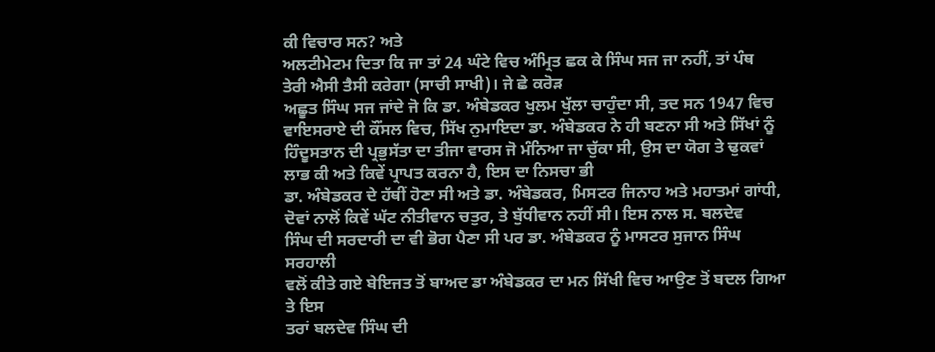ਕੀ ਵਿਚਾਰ ਸਨ? ਅਤੇ
ਅਲਟੀਮੇਟਮ ਦਿਤਾ ਕਿ ਜਾ ਤਾਂ 24 ਘੰਟੇ ਵਿਚ ਅੰਮ੍ਰਿਤ ਛਕ ਕੇ ਸਿੰਘ ਸਜ ਜਾ ਨਹੀਂ, ਤਾਂ ਪੰਥ
ਤੇਰੀ ਐਸੀ ਤੈਸੀ ਕਰੇਗਾ (ਸਾਚੀ ਸਾਖੀ)। ਜੇ ਛੇ ਕਰੋੜ
ਅਛੂਤ ਸਿੰਘ ਸਜ ਜਾਂਦੇ ਜੋ ਕਿ ਡਾ. ਅੰਬੇਡਕਰ ਖੁਲਮ ਖੁੱਲਾ ਚਾਹੁੰਦਾ ਸੀ, ਤਦ ਸਨ 1947 ਵਿਚ
ਵਾਇਸਰਾਏ ਦੀ ਕੌਂਸਲ ਵਿਚ, ਸਿੱਖ ਨੁਮਾਇਦਾ ਡਾ. ਅੰਬੇਡਕਰ ਨੇ ਹੀ ਬਣਨਾ ਸੀ ਅਤੇ ਸਿੱਖਾਂ ਨੂੰ
ਹਿੰਦੂਸਤਾਨ ਦੀ ਪ੍ਰਭੁਸੱਤਾ ਦਾ ਤੀਜਾ ਵਾਰਸ ਜੋ ਮੰਨਿਆ ਜਾ ਚੁੱਕਾ ਸੀ, ਉਸ ਦਾ ਯੋਗ ਤੇ ਢੁਕਵਾਂ
ਲਾਭ ਕੀ ਅਤੇ ਕਿਵੇਂ ਪ੍ਰਾਪਤ ਕਰਨਾ ਹੈ, ਇਸ ਦਾ ਨਿਸਚਾ ਭੀ
ਡਾ. ਅੰਬੇਡਕਰ ਦੇ ਹੱਥੀਂ ਹੋਣਾ ਸੀ ਅਤੇ ਡਾ. ਅੰਬੇਡਕਰ, ਮਿਸਟਰ ਜਿਨਾਹ ਅਤੇ ਮਹਾਤਮਾਂ ਗਾਂਧੀ,
ਦੋਵਾਂ ਨਾਲੋਂ ਕਿਵੇਂ ਘੱਟ ਨੀਤੀਵਾਨ ਚਤੁਰ, ਤੇ ਬੁੱਧੀਵਾਨ ਨਹੀਂ ਸੀ। ਇਸ ਨਾਲ ਸ. ਬਲਦੇਵ
ਸਿੰਘ ਦੀ ਸਰਦਾਰੀ ਦਾ ਵੀ ਭੋਗ ਪੈਣਾ ਸੀ ਪਰ ਡਾ. ਅੰਬੇਡਕਰ ਨੂੰ ਮਾਸਟਰ ਸੁਜਾਨ ਸਿੰਘ ਸਰਹਾਲੀ
ਵਲੋਂ ਕੀਤੇ ਗਏ ਬੇਇਜਤ ਤੋਂ ਬਾਅਦ ਡਾ ਅੰਬੇਡਕਰ ਦਾ ਮਨ ਸਿੱਖੀ ਵਿਚ ਆਉਣ ਤੋਂ ਬਦਲ ਗਿਆ ਤੇ ਇਸ
ਤਰਾਂ ਬਲਦੇਵ ਸਿੰਘ ਦੀ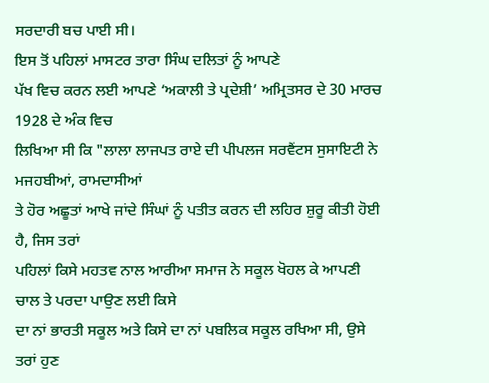ਸਰਦਾਰੀ ਬਚ ਪਾਈ ਸੀ।
ਇਸ ਤੋਂ ਪਹਿਲਾਂ ਮਾਸਟਰ ਤਾਰਾ ਸਿੰਘ ਦਲਿਤਾਂ ਨੂੰ ਆਪਣੇ
ਪੱਖ ਵਿਚ ਕਰਨ ਲਈ ਆਪਣੇ ‘ਅਕਾਲੀ ਤੇ ਪ੍ਰਦੇਸ਼ੀ’ ਅਮ੍ਰਿਤਸਰ ਦੇ 30 ਮਾਰਚ 1928 ਦੇ ਅੰਕ ਵਿਚ
ਲਿਖਿਆ ਸੀ ਕਿ "ਲਾਲਾ ਲਾਜਪਤ ਰਾਏ ਦੀ ਪੀਪਲਜ ਸਰਵੈਂਟਸ ਸੁਸਾਇਟੀ ਨੇ ਮਜਹਬੀਆਂ, ਰਾਮਦਾਸੀਆਂ
ਤੇ ਹੋਰ ਅਛੂਤਾਂ ਆਖੇ ਜਾਂਦੇ ਸਿੰਘਾਂ ਨੂੰ ਪਤੀਤ ਕਰਨ ਦੀ ਲਹਿਰ ਸ਼ੁਰੂ ਕੀਤੀ ਹੋਈ ਹੈ, ਜਿਸ ਤਰਾਂ
ਪਹਿਲਾਂ ਕਿਸੇ ਮਹਤਵ ਨਾਲ ਆਰੀਆ ਸਮਾਜ ਨੇ ਸਕੂਲ ਖੋਹਲ ਕੇ ਆਪਣੀ ਚਾਲ ਤੇ ਪਰਦਾ ਪਾਉਣ ਲਈ ਕਿਸੇ
ਦਾ ਨਾਂ ਭਾਰਤੀ ਸਕੂਲ ਅਤੇ ਕਿਸੇ ਦਾ ਨਾਂ ਪਬਲਿਕ ਸਕੂਲ ਰਖਿਆ ਸੀ, ਉਸੇ ਤਰਾਂ ਹੁਣ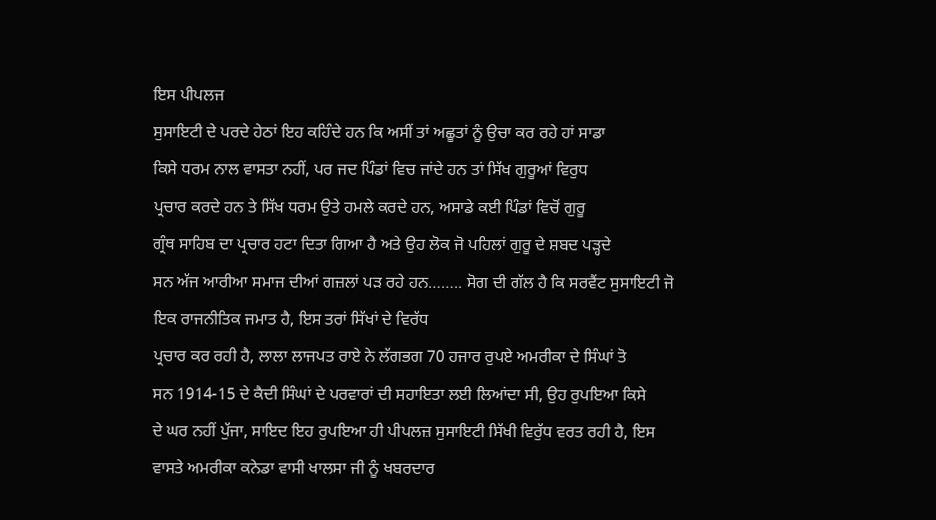ਇਸ ਪੀਪਲਜ
ਸੁਸਾਇਟੀ ਦੇ ਪਰਦੇ ਹੇਠਾਂ ਇਹ ਕਹਿੰਦੇ ਹਨ ਕਿ ਅਸੀਂ ਤਾਂ ਅਛੂਤਾਂ ਨੂੰ ਉਚਾ ਕਰ ਰਹੇ ਹਾਂ ਸਾਡਾ
ਕਿਸੇ ਧਰਮ ਨਾਲ ਵਾਸਤਾ ਨਹੀਂ, ਪਰ ਜਦ ਪਿੰਡਾਂ ਵਿਚ ਜਾਂਦੇ ਹਨ ਤਾਂ ਸਿੱਖ ਗੁਰੂਆਂ ਵਿਰੁਧ
ਪ੍ਰਚਾਰ ਕਰਦੇ ਹਨ ਤੇ ਸਿੱਖ ਧਰਮ ਉਤੇ ਹਮਲੇ ਕਰਦੇ ਹਨ, ਅਸਾਡੇ ਕਈ ਪਿੰਡਾਂ ਵਿਚੋਂ ਗੁਰੂ
ਗ੍ਰੰਥ ਸਾਹਿਬ ਦਾ ਪ੍ਰਚਾਰ ਹਟਾ ਦਿਤਾ ਗਿਆ ਹੈ ਅਤੇ ਉਹ ਲੋਕ ਜੋ ਪਹਿਲਾਂ ਗੁਰੂ ਦੇ ਸ਼ਬਦ ਪੜ੍ਹਦੇ
ਸਨ ਅੱਜ ਆਰੀਆ ਸਮਾਜ ਦੀਆਂ ਗਜ਼ਲਾਂ ਪੜ ਰਹੇ ਹਨ…….. ਸੋਗ ਦੀ ਗੱਲ ਹੈ ਕਿ ਸਰਵੈਂਟ ਸੁਸਾਇਟੀ ਜੋ
ਇਕ ਰਾਜਨੀਤਿਕ ਜਮਾਤ ਹੈ, ਇਸ ਤਰਾਂ ਸਿੱਖਾਂ ਦੇ ਵਿਰੱਧ
ਪ੍ਰਚਾਰ ਕਰ ਰਹੀ ਹੈ, ਲਾਲਾ ਲਾਜਪਤ ਰਾਏ ਨੇ ਲੱਗਭਗ 70 ਹਜਾਰ ਰੁਪਏ ਅਮਰੀਕਾ ਦੇ ਸਿੰਘਾਂ ਤੋ
ਸਨ 1914-15 ਦੇ ਕੈਦੀ ਸਿੰਘਾਂ ਦੇ ਪਰਵਾਰਾਂ ਦੀ ਸਹਾਇਤਾ ਲਈ ਲਿਆਂਦਾ ਸੀ, ਉਹ ਰੁਪਇਆ ਕਿਸੇ
ਦੇ ਘਰ ਨਹੀਂ ਪੁੱਜਾ, ਸਾਇਦ ਇਹ ਰੁਪਇਆ ਹੀ ਪੀਪਲਜ਼ ਸੁਸਾਇਟੀ ਸਿੱਖੀ ਵਿਰੁੱਧ ਵਰਤ ਰਹੀ ਹੈ, ਇਸ
ਵਾਸਤੇ ਅਮਰੀਕਾ ਕਨੇਡਾ ਵਾਸੀ ਖਾਲਸਾ ਜੀ ਨੂੰ ਖਬਰਦਾਰ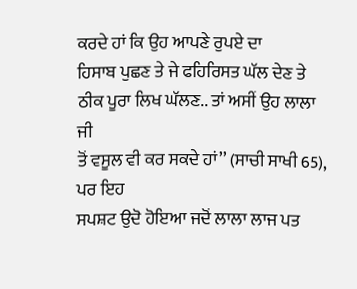ਕਰਦੇ ਹਾਂ ਕਿ ਉਹ ਆਪਣੇ ਰੁਪਏ ਦਾ
ਹਿਸਾਬ ਪੁਛਣ ਤੇ ਜੇ ਫਹਿਰਿਸਤ ਘੱਲ ਦੇਣ ਤੇ ਠੀਕ ਪੂਰਾ ਲਿਖ ਘੱਲਣ.. ਤਾਂ ਅਸੀਂ ਉਹ ਲਾਲਾ ਜੀ
ਤੋਂ ਵਸੂਲ ਵੀ ਕਰ ਸਕਦੇ ਹਾਂ’’ (ਸਾਚੀ ਸਾਖੀ 65), ਪਰ ਇਹ
ਸਪਸ਼ਟ ਉਦੋ ਹੋਇਆ ਜਦੋਂ ਲਾਲਾ ਲਾਜ ਪਤ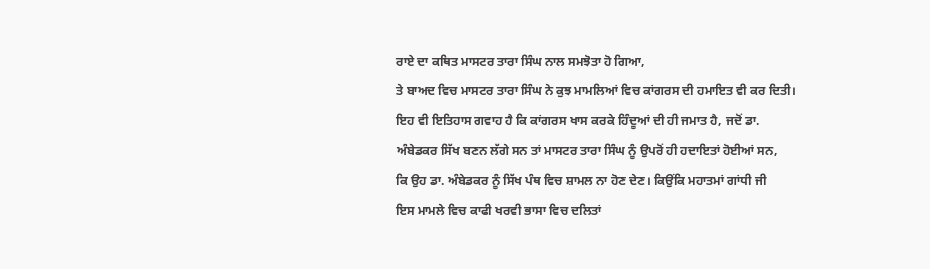ਰਾਏ ਦਾ ਕਥਿਤ ਮਾਸਟਰ ਤਾਰਾ ਸਿੰਘ ਨਾਲ ਸਮਝੋਤਾ ਹੋ ਗਿਆ,
ਤੇ ਬਾਅਦ ਵਿਚ ਮਾਸਟਰ ਤਾਰਾ ਸਿੰਘ ਨੇ ਕੁਝ ਮਾਮਲਿਆਂ ਵਿਚ ਕਾਂਗਰਸ ਦੀ ਹਮਾਇਤ ਵੀ ਕਰ ਦਿਤੀ।
ਇਹ ਵੀ ਇਤਿਹਾਸ ਗਵਾਹ ਹੈ ਕਿ ਕਾਂਗਰਸ ਖਾਸ ਕਰਕੇ ਹਿੰਦੂਆਂ ਦੀ ਹੀ ਜਮਾਤ ਹੈ, ਜਦੋਂ ਡਾ.
ਅੰਬੇਡਕਰ ਸਿੱਖ ਬਣਨ ਲੱਗੇ ਸਨ ਤਾਂ ਮਾਸਟਰ ਤਾਰਾ ਸਿੰਘ ਨੂੰ ਉਪਰੋਂ ਹੀ ਹਦਾਇਤਾਂ ਹੋਈਆਂ ਸਨ,
ਕਿ ਉਹ ਡਾ. ਅੰਬੇਡਕਰ ਨੂੰ ਸਿੱਖ ਪੰਥ ਵਿਚ ਸ਼ਾਮਲ ਨਾ ਹੋਣ ਦੇਣ। ਕਿਉਂਕਿ ਮਹਾਤਮਾਂ ਗਾਂਧੀ ਜੀ
ਇਸ ਮਾਮਲੇ ਵਿਚ ਕਾਫੀ ਖਰਵੀ ਭਾਸਾ ਵਿਚ ਦਲਿਤਾਂ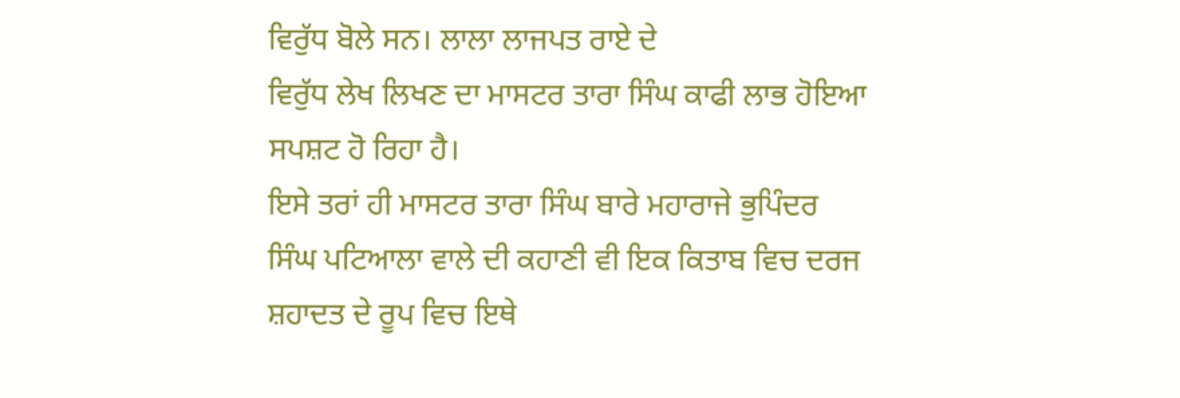ਵਿਰੁੱਧ ਬੋਲੇ ਸਨ। ਲਾਲਾ ਲਾਜਪਤ ਰਾਏ ਦੇ
ਵਿਰੁੱਧ ਲੇਖ ਲਿਖਣ ਦਾ ਮਾਸਟਰ ਤਾਰਾ ਸਿੰਘ ਕਾਫੀ ਲਾਭ ਹੋਇਆ ਸਪਸ਼ਟ ਹੋ ਰਿਹਾ ਹੈ।
ਇਸੇ ਤਰਾਂ ਹੀ ਮਾਸਟਰ ਤਾਰਾ ਸਿੰਘ ਬਾਰੇ ਮਹਾਰਾਜੇ ਭੁਪਿੰਦਰ
ਸਿੰਘ ਪਟਿਆਲਾ ਵਾਲੇ ਦੀ ਕਹਾਣੀ ਵੀ ਇਕ ਕਿਤਾਬ ਵਿਚ ਦਰਜ ਸ਼ਹਾਦਤ ਦੇ ਰੂਪ ਵਿਚ ਇਥੇ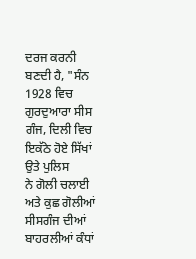ਦਰਜ ਕਰਨੀ
ਬਣਦੀ ਹੈ, "ਸੰਨ 1928 ਵਿਚ ਗੁਰਦੁਆਰਾ ਸੀਸ ਗੰਜ, ਦਿਲੀ ਵਿਚ ਇਕੱਠੇ ਹੋਏ ਸਿੱਖਾਂ ਉਤੇ ਪੁਲਿਸ
ਨੇ ਗੋਲੀ ਚਲਾਈ ਅਤੇ ਕੁਛ ਗੋਲੀਆਂ ਸੀਸਗੰਜ ਦੀਆਂ ਬਾਹਰਲੀਆਂ ਕੰਧਾਂ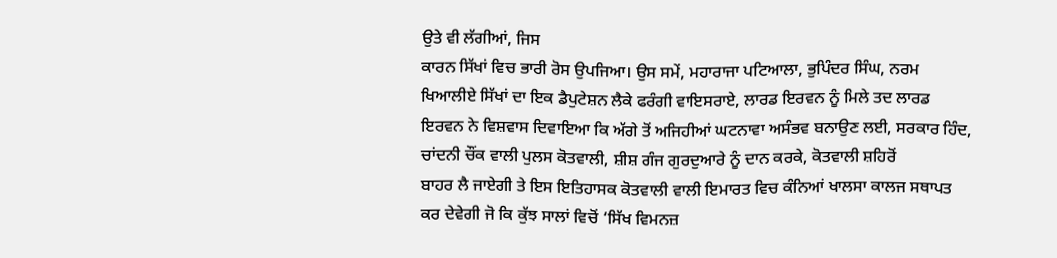ਉਤੇ ਵੀ ਲੱਗੀਆਂ, ਜਿਸ
ਕਾਰਨ ਸਿੱਖਾਂ ਵਿਚ ਭਾਰੀ ਰੋਸ ਉਪਜਿਆ। ਉਸ ਸਮੇਂ, ਮਹਾਰਾਜਾ ਪਟਿਆਲਾ, ਭੁਪਿੰਦਰ ਸਿੰਘ, ਨਰਮ
ਖਿਆਲੀਏ ਸਿੱਖਾਂ ਦਾ ਇਕ ਡੈਪੁਟੇਸ਼ਨ ਲੈਕੇ ਫਰੰਗੀ ਵਾਇਸਰਾਏ, ਲਾਰਡ ਇਰਵਨ ਨੂੰ ਮਿਲੇ ਤਦ ਲਾਰਡ
ਇਰਵਨ ਨੇ ਵਿਸ਼ਵਾਸ ਦਿਵਾਇਆ ਕਿ ਅੱਗੇ ਤੋਂ ਅਜਿਹੀਆਂ ਘਟਨਾਵਾ ਅਸੰਭਵ ਬਨਾਉਣ ਲਈ, ਸਰਕਾਰ ਹਿੰਦ,
ਚਾਂਦਨੀ ਚੌਂਕ ਵਾਲੀ ਪੁਲਸ ਕੋਤਵਾਲੀ, ਸ਼ੀਸ਼ ਗੰਜ ਗੁਰਦੁਆਰੇ ਨੂੰ ਦਾਨ ਕਰਕੇ, ਕੋਤਵਾਲੀ ਸ਼ਹਿਰੋਂ
ਬਾਹਰ ਲੈ ਜਾਏਗੀ ਤੇ ਇਸ ਇਤਿਹਾਸਕ ਕੋਤਵਾਲੀ ਵਾਲੀ ਇਮਾਰਤ ਵਿਚ ਕੰਨਿਆਂ ਖਾਲਸਾ ਕਾਲਜ ਸਥਾਪਤ
ਕਰ ਦੇਵੇਗੀ ਜੋ ਕਿ ਕੁੱਝ ਸਾਲਾਂ ਵਿਚੋਂ ‘ਸਿੱਖ ਵਿਮਨਜ਼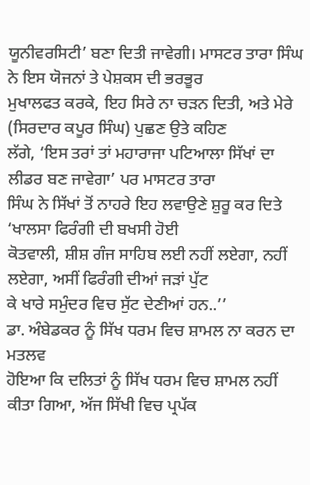ਯੂਨੀਵਰਸਿਟੀ’ ਬਣਾ ਦਿਤੀ ਜਾਵੇਗੀ। ਮਾਸਟਰ ਤਾਰਾ ਸਿੰਘ ਨੇ ਇਸ ਯੋਜਨਾਂ ਤੇ ਪੇਸ਼ਕਸ ਦੀ ਭਰਭੂਰ
ਮੁਖਾਲਫਤ ਕਰਕੇ, ਇਹ ਸਿਰੇ ਨਾ ਚੜਨ ਦਿਤੀ, ਅਤੇ ਮੇਰੇ (ਸਿਰਦਾਰ ਕਪੂਰ ਸਿੰਘ) ਪੁਛਣ ਉਤੇ ਕਹਿਣ
ਲੱਗੇ, ‘ਇਸ ਤਰਾਂ ਤਾਂ ਮਹਾਰਾਜਾ ਪਟਿਆਲਾ ਸਿੱਖਾਂ ਦਾ ਲੀਡਰ ਬਣ ਜਾਵੇਗਾ’ ਪਰ ਮਾਸਟਰ ਤਾਰਾ
ਸਿੰਘ ਨੇ ਸਿੱਖਾਂ ਤੋਂ ਨਾਹਰੇ ਇਹ ਲਵਾਉਣੇ ਸ਼ੁਰੂ ਕਰ ਦਿਤੇ ‘ਖਾਲਸਾ ਫਿਰੰਗੀ ਦੀ ਬਖਸੀ ਹੋਈ
ਕੋਤਵਾਲੀ, ਸ਼ੀਸ਼ ਗੰਜ ਸਾਹਿਬ ਲਈ ਨਹੀਂ ਲਏਗਾ, ਨਹੀਂ ਲਏਗਾ, ਅਸੀਂ ਫਿਰੰਗੀ ਦੀਆਂ ਜੜਾਂ ਪੁੱਟ
ਕੇ ਖਾਰੇ ਸਮੁੰਦਰ ਵਿਚ ਸੁੱਟ ਦੇਣੀਆਂ ਹਨ..’’
ਡਾ. ਅੰਬੇਡਕਰ ਨੂੰ ਸਿੱਖ ਧਰਮ ਵਿਚ ਸ਼ਾਮਲ ਨਾ ਕਰਨ ਦਾ ਮਤਲਵ
ਹੋਇਆ ਕਿ ਦਲਿਤਾਂ ਨੂੰ ਸਿੱਖ ਧਰਮ ਵਿਚ ਸ਼ਾਮਲ ਨਹੀਂ ਕੀਤਾ ਗਿਆ, ਅੱਜ ਸਿੱਖੀ ਵਿਚ ਪ੍ਰਪੱਕ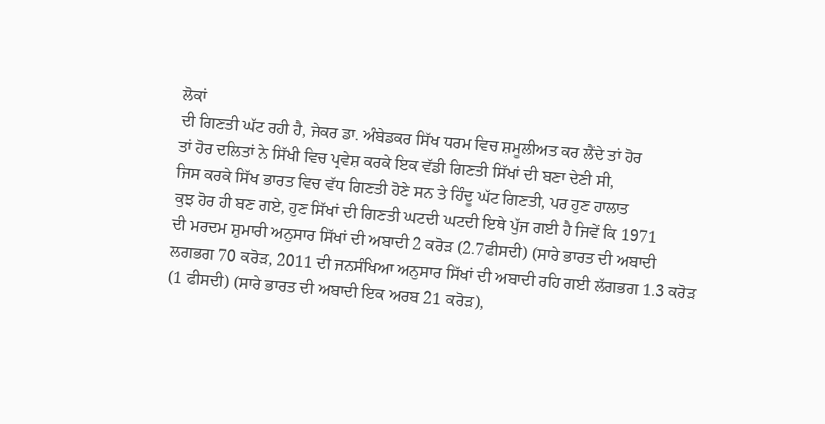ਲੋਕਾਂ
ਦੀ ਗਿਣਤੀ ਘੱਟ ਰਹੀ ਹੈ, ਜੇਕਰ ਡਾ. ਅੰਬੇਡਕਰ ਸਿੱਖ ਧਰਮ ਵਿਚ ਸ਼ਮੂਲੀਅਤ ਕਰ ਲੈਂਦੇ ਤਾਂ ਹੋਰ
ਤਾਂ ਹੋਰ ਦਲਿਤਾਂ ਨੇ ਸਿੱਖੀ ਵਿਚ ਪ੍ਰਵੇਸ਼ ਕਰਕੇ ਇਕ ਵੱਡੀ ਗਿਣਤੀ ਸਿੱਖਾਂ ਦੀ ਬਣਾ ਦੇਣੀ ਸੀ,
ਜਿਸ ਕਰਕੇ ਸਿੱਖ ਭਾਰਤ ਵਿਚ ਵੱਧ ਗਿਣਤੀ ਹੋਣੇ ਸਨ ਤੇ ਹਿੰਦੂ ਘੱਟ ਗਿਣਤੀ, ਪਰ ਹੁਣ ਹਾਲਾਤ
ਕੁਝ ਹੋਰ ਹੀ ਬਣ ਗਏ, ਹੁਣ ਸਿੱਖਾਂ ਦੀ ਗਿਣਤੀ ਘਟਦੀ ਘਟਦੀ ਇਥੇ ਪੁੱਜ ਗਈ ਹੈ ਜਿਵੇਂ ਕਿ 1971
ਦੀ ਮਰਦਮ ਸ਼ੁਮਾਰੀ ਅਨੁਸਾਰ ਸਿੱਖਾਂ ਦੀ ਅਬਾਦੀ 2 ਕਰੋੜ (2.7ਫੀਸਦੀ) (ਸਾਰੇ ਭਾਰਤ ਦੀ ਅਬਾਦੀ
ਲਗਭਗ 70 ਕਰੋੜ, 2011 ਦੀ ਜਨਸੰਖਿਆ ਅਨੁਸਾਰ ਸਿੱਖਾਂ ਦੀ ਅਬਾਦੀ ਰਹਿ ਗਈ ਲੱਗਭਗ 1.3 ਕਰੋੜ
(1 ਫੀਸਦੀ) (ਸਾਰੇ ਭਾਰਤ ਦੀ ਅਬਾਦੀ ਇਕ ਅਰਬ 21 ਕਰੋੜ),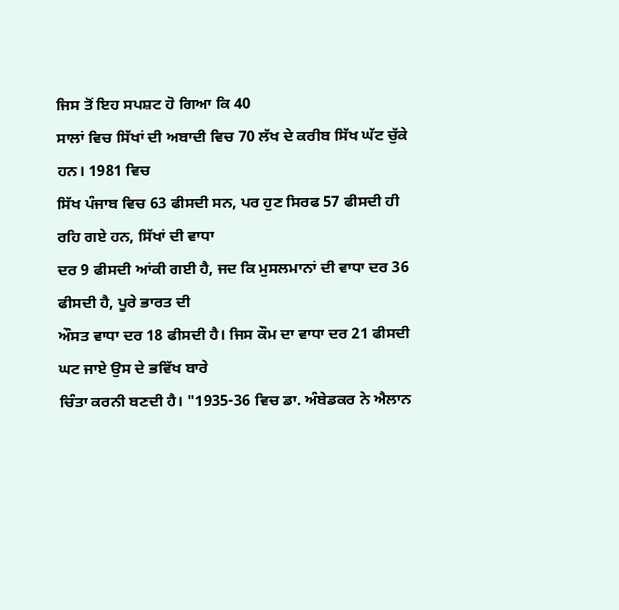ਜਿਸ ਤੋਂ ਇਹ ਸਪਸ਼ਟ ਹੋ ਗਿਆ ਕਿ 40
ਸਾਲਾਂ ਵਿਚ ਸਿੱਖਾਂ ਦੀ ਅਬਾਦੀ ਵਿਚ 70 ਲੱਖ ਦੇ ਕਰੀਬ ਸਿੱਖ ਘੱਟ ਚੁੱਕੇ ਹਨ। 1981 ਵਿਚ
ਸਿੱਖ ਪੰਜਾਬ ਵਿਚ 63 ਫੀਸਦੀ ਸਨ, ਪਰ ਹੁਣ ਸਿਰਫ 57 ਫੀਸਦੀ ਹੀ ਰਹਿ ਗਏ ਹਨ, ਸਿੱਖਾਂ ਦੀ ਵਾਧਾ
ਦਰ 9 ਫੀਸਦੀ ਆਂਕੀ ਗਈ ਹੈ, ਜਦ ਕਿ ਮੁਸਲਮਾਨਾਂ ਦੀ ਵਾਧਾ ਦਰ 36 ਫੀਸਦੀ ਹੈ, ਪੂਰੇ ਭਾਰਤ ਦੀ
ਔਸਤ ਵਾਧਾ ਦਰ 18 ਫੀਸਦੀ ਹੈ। ਜਿਸ ਕੌਮ ਦਾ ਵਾਧਾ ਦਰ 21 ਫੀਸਦੀ ਘਟ ਜਾਏ ਉਸ ਦੇ ਭਵਿੱਖ ਬਾਰੇ
ਚਿੰਤਾ ਕਰਨੀ ਬਣਦੀ ਹੈ। "1935-36 ਵਿਚ ਡਾ. ਅੰਬੇਡਕਰ ਨੇ ਐਲਾਨ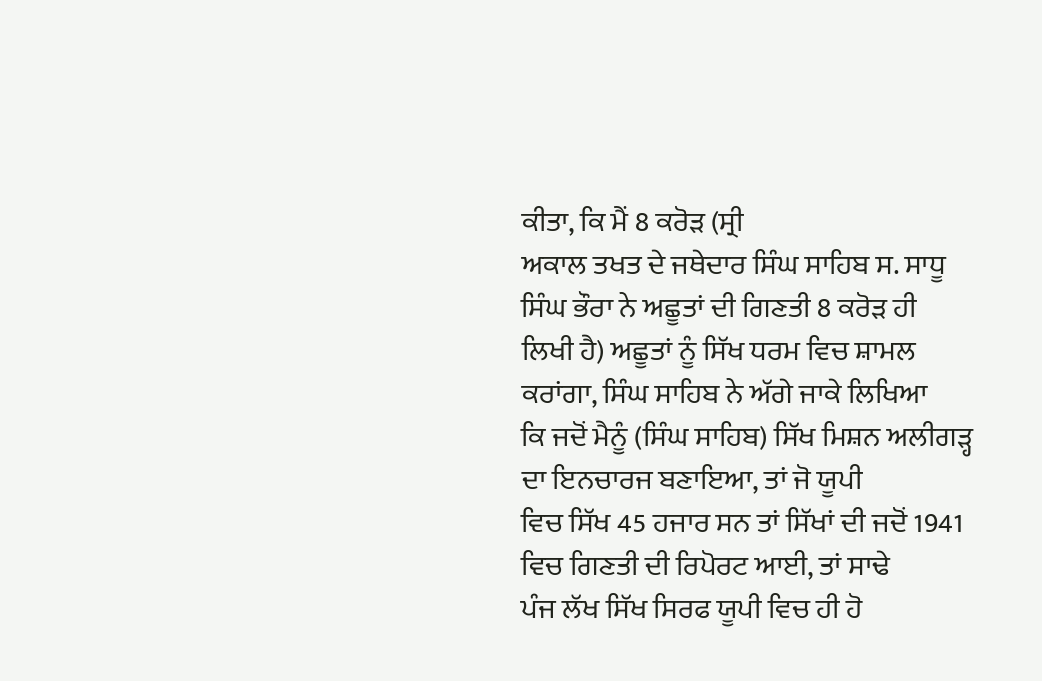ਕੀਤਾ, ਕਿ ਮੈਂ 8 ਕਰੋੜ (ਸ੍ਰੀ
ਅਕਾਲ ਤਖਤ ਦੇ ਜਥੇਦਾਰ ਸਿੰਘ ਸਾਹਿਬ ਸ. ਸਾਧੂ ਸਿੰਘ ਭੌਰਾ ਨੇ ਅਛੂਤਾਂ ਦੀ ਗਿਣਤੀ 8 ਕਰੋੜ ਹੀ
ਲਿਖੀ ਹੈ) ਅਛੂਤਾਂ ਨੂੰ ਸਿੱਖ ਧਰਮ ਵਿਚ ਸ਼ਾਮਲ ਕਰਾਂਗਾ, ਸਿੰਘ ਸਾਹਿਬ ਨੇ ਅੱਗੇ ਜਾਕੇ ਲਿਖਿਆ
ਕਿ ਜਦੋਂ ਮੈਨੂੰ (ਸਿੰਘ ਸਾਹਿਬ) ਸਿੱਖ ਮਿਸ਼ਨ ਅਲੀਗੜ੍ਹ ਦਾ ਇਨਚਾਰਜ ਬਣਾਇਆ, ਤਾਂ ਜੋ ਯੂਪੀ
ਵਿਚ ਸਿੱਖ 45 ਹਜਾਰ ਸਨ ਤਾਂ ਸਿੱਖਾਂ ਦੀ ਜਦੋਂ 1941 ਵਿਚ ਗਿਣਤੀ ਦੀ ਰਿਪੋਰਟ ਆਈ, ਤਾਂ ਸਾਢੇ
ਪੰਜ ਲੱਖ ਸਿੱਖ ਸਿਰਫ ਯੂਪੀ ਵਿਚ ਹੀ ਹੋ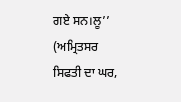ਗਏ ਸਨ।ਲੂ’’ (ਅਮ੍ਰਿਤਸਰ ਸਿਫਤੀ ਦਾ ਘਰ,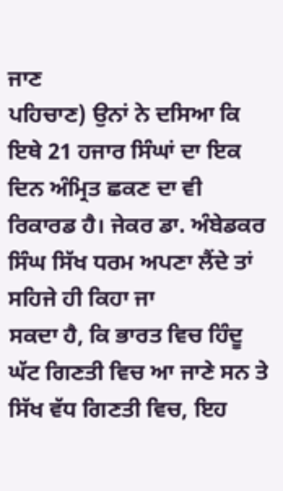ਜਾਣ
ਪਹਿਚਾਣ) ਉਨਾਂ ਨੇ ਦਸਿਆ ਕਿ ਇਥੇ 21 ਹਜਾਰ ਸਿੰਘਾਂ ਦਾ ਇਕ ਦਿਨ ਅੰਮ੍ਰਿਤ ਛਕਣ ਦਾ ਵੀ
ਰਿਕਾਰਡ ਹੈ। ਜੇਕਰ ਡਾ. ਅੰਬੇਡਕਰ ਸਿੰਘ ਸਿੱਖ ਧਰਮ ਅਪਣਾ ਲੈਂਦੇ ਤਾਂ ਸਹਿਜੇ ਹੀ ਕਿਹਾ ਜਾ
ਸਕਦਾ ਹੈ, ਕਿ ਭਾਰਤ ਵਿਚ ਹਿੰਦੂ ਘੱਟ ਗਿਣਤੀ ਵਿਚ ਆ ਜਾਣੇ ਸਨ ਤੇ ਸਿੱਖ ਵੱਧ ਗਿਣਤੀ ਵਿਚ, ਇਹ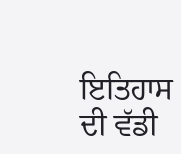ਇਤਿਹਾਸ ਦੀ ਵੱਡੀ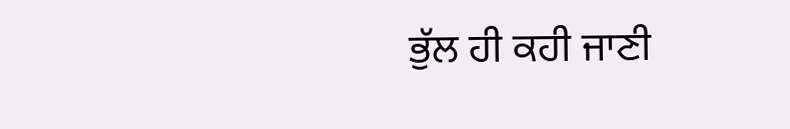ਭੁੱਲ ਹੀ ਕਹੀ ਜਾਣੀ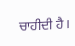ਚਾਹੀਦੀ ਹੈ।